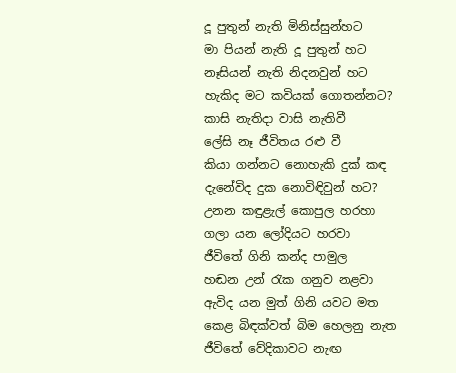දූ පුතුන් නැති මිනිස්සුන්හට
මා පියන් නැති දූ පුතුන් හට
නෑසියන් නැති නිදනවුන් හට
හැකිද මට කවියක් ගොතන්නට?
කාසි නැතිදා වාසි නැතිවී
ලේසි නෑ ජීවිතය රළු වී
කියා ගන්නට නොහැකි දුක් කඳ
දැනේවිද දුක නොවිඳිවුන් හට?
උනන කඳුළැල් කොපුල හරහා
ගලා යන ලෝදියට හරවා
ජීවිතේ ගිනි කන්ද පාමුල
හඬන උන් රැක ගනුව නළවා
ඇවිද යන මුත් ගිනි යවට මත
කෙළ බිඳක්වත් බිම හෙලනු නැත
ජීවිතේ වේදිකාවට නැඟ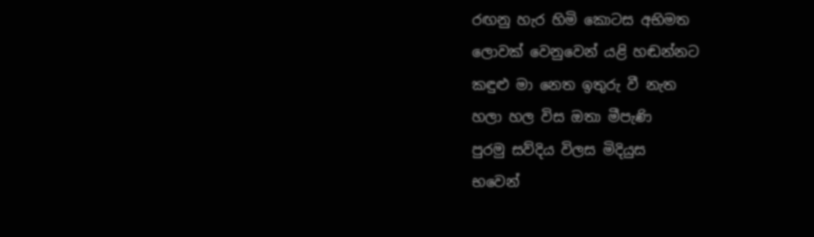රඟනු හැර හිමි කොටස අභිමත
ලොවක් වෙනුවෙන් යළි හඬන්නට
කඳුළු මා නෙත ඉතුරු වී නැත
හලා හල විස ඔතා මීපැණි
පුරමු සව්දිය විලස මිදියුස
භවෙන්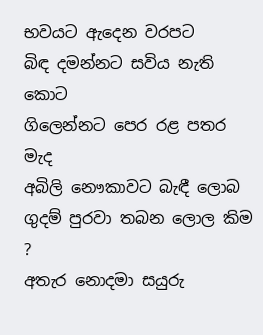භවයට ඇදෙන වරපට
බිඳ දමන්නට සවිය නැති කොට
ගිලෙන්නට පෙර රළ පතර මැද
අබිලි නෞකාවට බැඳී ලොබ
ගුදම් පුරවා තබන ලොල කිම ?
අතැර නොදමා සයුරු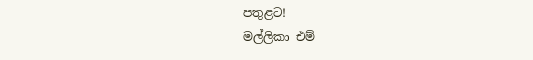පතුළට!
මල්ලිකා එම්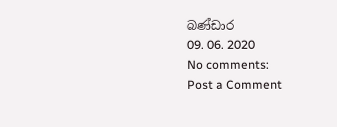බණ්ඩාර
09. 06. 2020
No comments:
Post a Comment